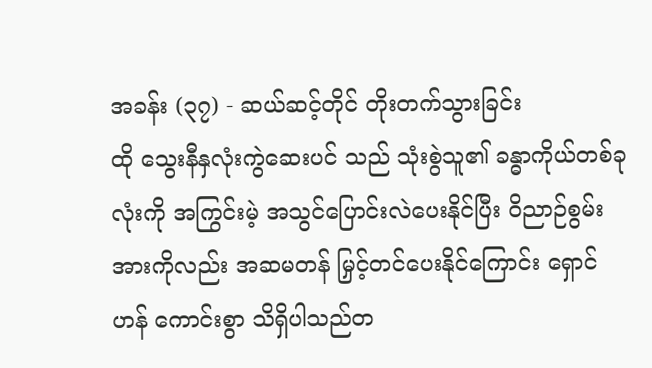အခန်း (၃၇) - ဆယ်ဆင့်တိုင် တိုးတက်သွားခြင်း
ထို သွေးနီနှလုံးကွဲဆေးပင် သည် သုံးစွဲသူ၏ ခန္ဓာကိုယ်တစ်ခုလုံးကို အကြွင်းမဲ့ အသွင်ပြောင်းလဲပေးနိုင်ပြီး ဝိညာဉ်စွမ်းအားကိုလည်း အဆမတန် မြှင့်တင်ပေးနိုင်ကြောင်း ရှောင်ဟန် ကောင်းစွာ သိရှိပါသည်တ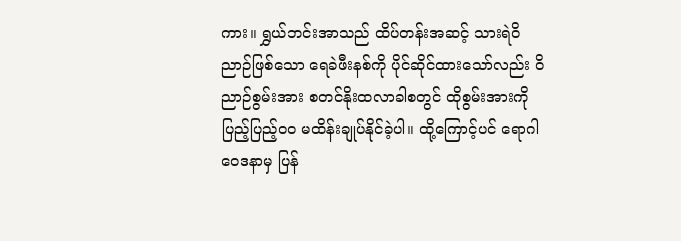ကား။ ရွှယ်ဘင်းအာသည် ထိပ်တန်းအဆင့် သားရဲဝိညာဉ်ဖြစ်သော ရေခဲဖီးနစ်ကို ပိုင်ဆိုင်ထားသော်လည်း ဝိညာဉ်စွမ်းအား စတင်နိုးထလာခါစတွင် ထိုစွမ်းအားကို ပြည့်ပြည့်ဝဝ မထိန်းချုပ်နိုင်ခဲ့ပါ။ ထို့ကြောင့်ပင် ရောဂါဝေဒနာမှ ပြန်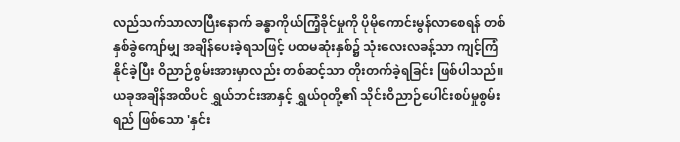လည်သက်သာလာပြီးနောက် ခန္ဓာကိုယ်ကြံ့ခိုင်မှုကို ပိုမိုကောင်းမွန်လာစေရန် တစ်နှစ်ခွဲကျော်မျှ အချိန်ပေးခဲ့ရသဖြင့် ပထမဆုံးနှစ်၌ သုံးလေးလခန့်သာ ကျင့်ကြံနိုင်ခဲ့ပြီး ဝိညာဉ်စွမ်းအားမှာလည်း တစ်ဆင့်သာ တိုးတက်ခဲ့ရခြင်း ဖြစ်ပါသည်။ ယခုအချိန်အထိပင် ရွှယ်ဘင်းအာနှင့် ရွှယ်ဝုတို့၏ သိုင်းဝိညာဉ်ပေါင်းစပ်မှုစွမ်းရည် ဖြစ်သော 'နှင်း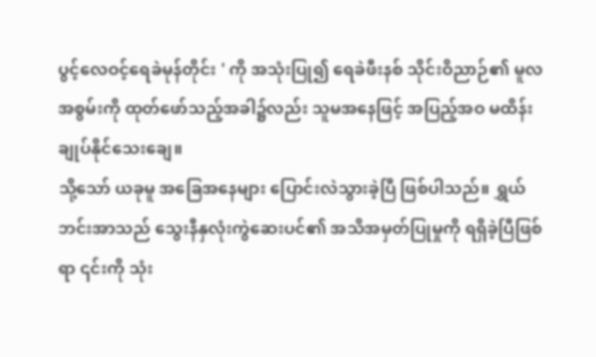ပွင့်လေဝင့်ရေခဲမုန်တိုင်း ' ကို အသုံးပြု၍ ရေခဲဖီးနစ် သိုင်းဝိညာဉ်၏ မူလအစွမ်းကို ထုတ်ဖော်သည့်အခါ၌လည်း သူမအနေဖြင့် အပြည့်အဝ မထိန်းချုပ်နိုင်သေးချေ။
သို့သော် ယခုမူ အခြေအနေများ ပြောင်းလဲသွားခဲ့ပြီ ဖြစ်ပါသည်။ ရွှယ်ဘင်းအာသည် သွေးနီနှလုံးကွဲဆေးပင်၏ အသိအမှတ်ပြုမှုကို ရရှိခဲ့ပြီဖြစ်ရာ ၎င်းကို သုံး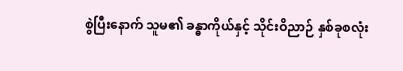စွဲပြီးနောက် သူမ၏ ခန္ဓာကိုယ်နှင့် သိုင်းဝိညာဉ် နှစ်ခုစလုံး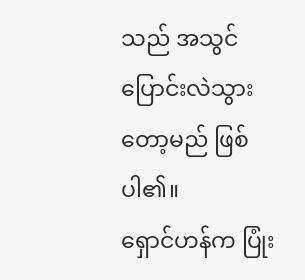သည် အသွင်ပြောင်းလဲသွားတော့မည် ဖြစ်ပါ၏။
ရှောင်ဟန်က ပြုံး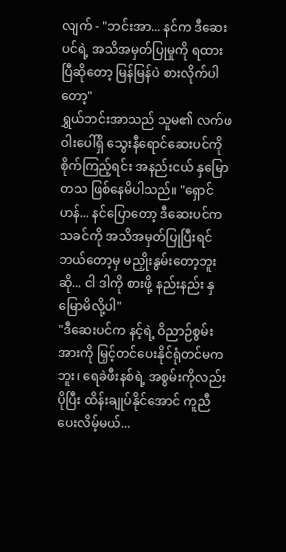လျက် - "ဘင်းအာ... နင်က ဒီဆေးပင်ရဲ့ အသိအမှတ်ပြုမှုကို ရထားပြီဆိုတော့ မြန်မြန်ပဲ စားလိုက်ပါတော့"
ရွှယ်ဘင်းအာသည် သူမ၏ လက်ဖဝါးပေါ်ရှိ သွေးနီရောင်ဆေးပင်ကို စိုက်ကြည့်ရင်း အနည်းငယ် နှမြောတသ ဖြစ်နေမိပါသည်။ "ရှောင်ဟန်... နင်ပြောတော့ ဒီဆေးပင်က သခင်ကို အသိအမှတ်ပြုပြီးရင် ဘယ်တော့မှ မညှိုးနွမ်းတော့ဘူးဆို... ငါ ဒါကို စားဖို့ နည်းနည်း နှမြောမိလို့ပါ"
"ဒီဆေးပင်က နင့်ရဲ့ ဝိညာဉ်စွမ်းအားကို မြှင့်တင်ပေးနိုင်ရုံတင်မကဘူး၊ ရေခဲဖီးနစ်ရဲ့ အစွမ်းကိုလည်း ပိုပြီး ထိန်းချုပ်နိုင်အောင် ကူညီပေးလိမ့်မယ်...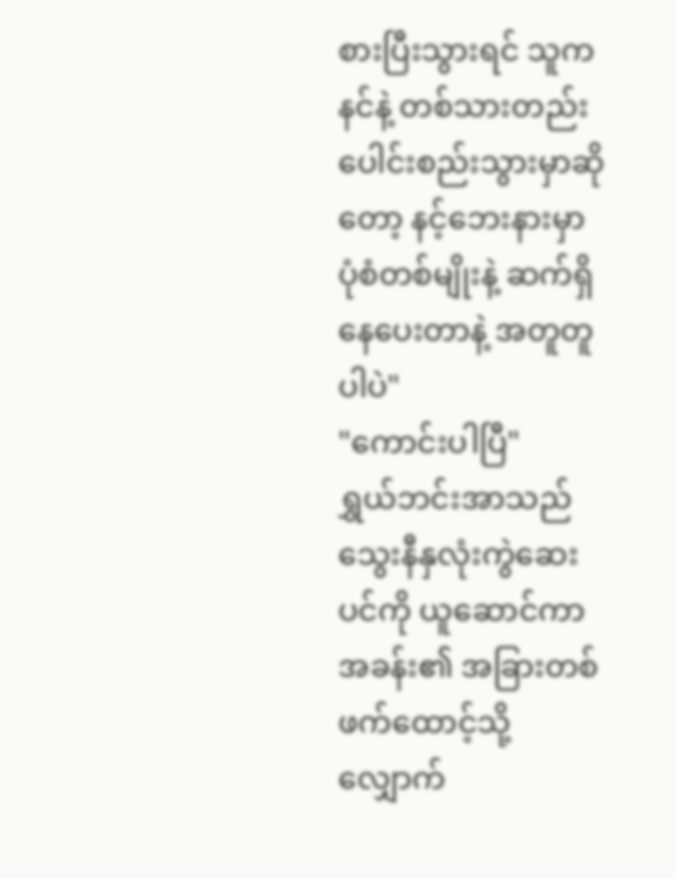စားပြီးသွားရင် သူက နင်နဲ့ တစ်သားတည်း ပေါင်းစည်းသွားမှာဆိုတော့ နင့်ဘေးနားမှာ ပုံစံတစ်မျိုးနဲ့ ဆက်ရှိနေပေးတာနဲ့ အတူတူပါပဲ"
"ကောင်းပါပြီ"
ရွှယ်ဘင်းအာသည် သွေးနီနှလုံးကွဲဆေးပင်ကို ယူဆောင်ကာ အခန်း၏ အခြားတစ်ဖက်ထောင့်သို့ လျှောက်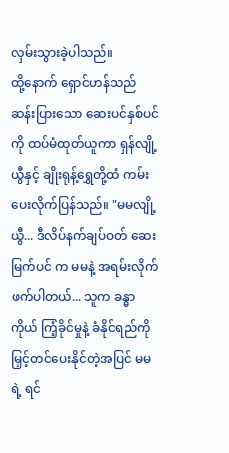လှမ်းသွားခဲ့ပါသည်။
ထို့နောက် ရှောင်ဟန်သည် ဆန်းပြားသော ဆေးပင်နှစ်ပင်ကို ထပ်မံထုတ်ယူကာ ရှန်လျို့ယွီနှင့် ချိုးရုန့်ရွှေတို့ထံ ကမ်းပေးလိုက်ပြန်သည်။ "မမလျို့ယွီ... ဒီလိပ်နက်ချပ်ဝတ် ဆေးမြက်ပင် က မမနဲ့ အရမ်းလိုက်ဖက်ပါတယ်... သူက ခန္ဓာကိုယ် ကြံ့ခိုင်မှုနဲ့ ခံနိုင်ရည်ကို မြှင့်တင်ပေးနိုင်တဲ့အပြင် မမရဲ့ ရင်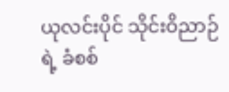ယုလင်းပိုင် သိုင်းဝိညာဉ်ရဲ့ ခံစစ်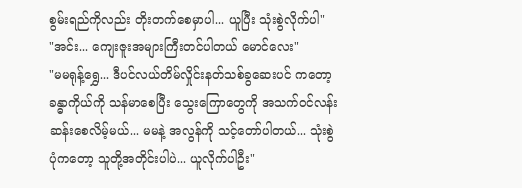စွမ်းရည်ကိုလည်း တိုးတက်စေမှာပါ... ယူပြီး သုံးစွဲလိုက်ပါ"
"အင်း... ကျေးဇူးအများကြီးတင်ပါတယ် မောင်လေး"
"မမရုန့်ရွှေ... ဒီပင်လယ်တိမ်လှိုင်းနတ်သစ်ခွဆေးပင် ကတော့ ခန္ဓာကိုယ်ကို သန်မာစေပြီး သွေးကြောတွေကို အသက်ဝင်လန်းဆန်းစေလိမ့်မယ်... မမနဲ့ အလွန်ကို သင့်တော်ပါတယ်... သုံးစွဲပုံကတော့ သူတို့အတိုင်းပါပဲ... ယူလိုက်ပါဦး"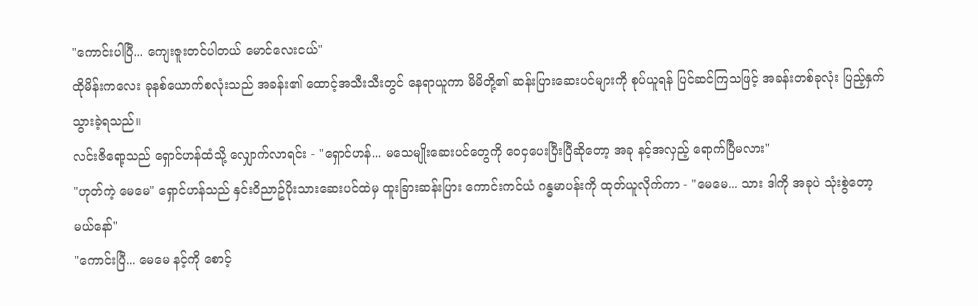"ကောင်းပါပြီ... ကျေးဇူးတင်ပါတယ် မောင်လေးငယ်"
ထိုမိန်းကလေး ခုနစ်ယောက်စလုံးသည် အခန်း၏ ထောင့်အသီးသီးတွင် နေရာယူကာ မိမိတို့၏ ဆန်းပြားဆေးပင်များကို စုပ်ယူရန် ပြင်ဆင်ကြသဖြင့် အခန်းတစ်ခုလုံး ပြည့်နှက်သွားခဲ့ရသည်။
လင်းဇိရော့သည် ရှောင်ဟန်ထံသို့ လျှောက်လာရင်း - "ရှောင်ဟန်... မသေမျိုးဆေးပင်တွေကို ဝေငှပေးပြီးပြီဆိုတော့ အခု နင့်အလှည့် ရောက်ပြီမလား"
"ဟုတ်ကဲ့ မေမေ" ရှောင်ဟန်သည် နှင်းဝိညာဥ်ပိုးသားဆေးပင်ထဲမှ ထူးခြားဆန်းပြား ကောင်းကင်ယံ ဂန္ဓမာပန်းကို ထုတ်ယူလိုက်ကာ - "မေမေ... သား ဒါကို အခုပဲ သုံးစွဲတော့မယ်နော်"
"ကောင်းပြီ... မေမေ နင့်ကို စောင့်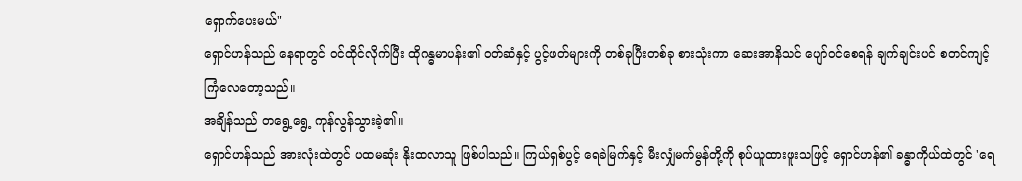ရှောက်ပေးမယ်"
ရှောင်ဟန်သည် နေရာတွင် ဝင်ထိုင်လိုက်ပြီး ထိုဂန္ဓမာပန်း၏ ဝတ်ဆံနှင့် ပွင့်ဖတ်များကို တစ်ခုပြီးတစ်ခု စားသုံးကာ ဆေးအာနိသင် ပျော်ဝင်စေရန် ချက်ချင်းပင် စတင်ကျင့်ကြံလေတော့သည်။
အချိန်သည် တရွေ့ရွေ့ ကုန်လွန်သွားခဲ့၏။
ရှောင်ဟန်သည် အားလုံးထဲတွင် ပထမဆုံး နိုးထလာသူ ဖြစ်ပါသည်။ ကြယ်ရှစ်ပွင့် ရေခဲမြက်နှင့် မီးလျှံမက်မွန်တို့ကို စုပ်ယူထားဖူးသဖြင့် ရှောင်ဟန်၏ ခန္ဓာကိုယ်ထဲတွင် 'ရေ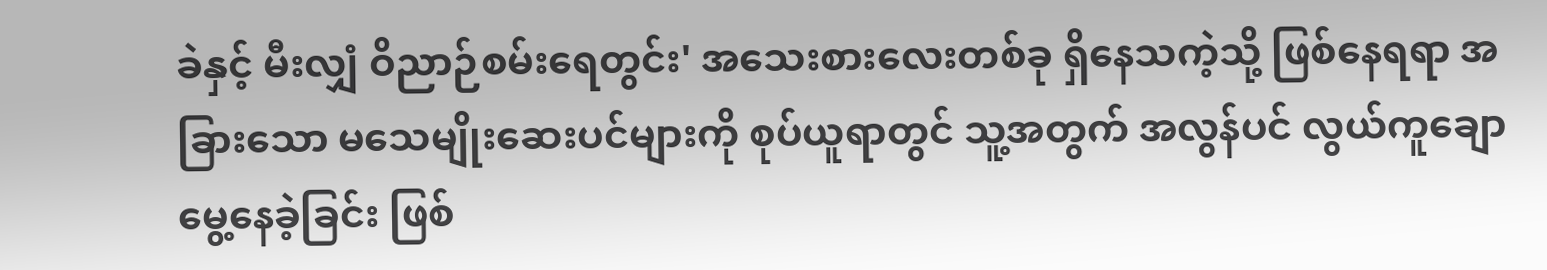ခဲနှင့် မီးလျှံ ဝိညာဉ်စမ်းရေတွင်း' အသေးစားလေးတစ်ခု ရှိနေသကဲ့သို့ ဖြစ်နေရရာ အခြားသော မသေမျိုးဆေးပင်များကို စုပ်ယူရာတွင် သူ့အတွက် အလွန်ပင် လွယ်ကူချောမွေ့နေခဲ့ခြင်း ဖြစ်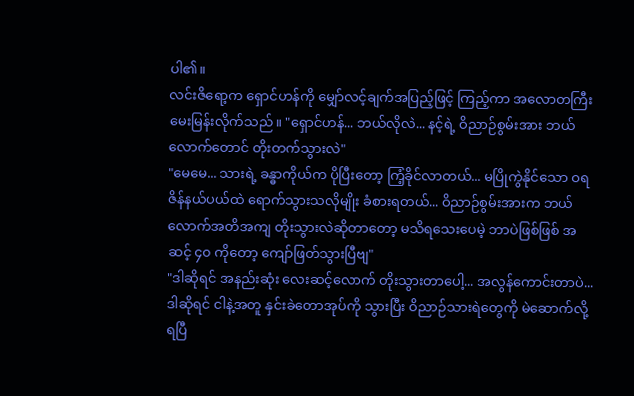ပါ၏။
လင်းဇိရော့က ရှောင်ဟန်ကို မျှော်လင့်ချက်အပြည့်ဖြင့် ကြည့်ကာ အလောတကြီး မေးမြန်းလိုက်သည်။ "ရှောင်ဟန်... ဘယ်လိုလဲ... နင့်ရဲ့ ဝိညာဉ်စွမ်းအား ဘယ်လောက်တောင် တိုးတက်သွားလဲ"
"မေမေ... သားရဲ့ ခန္ဓာကိုယ်က ပိုပြီးတော့ ကြံ့ခိုင်လာတယ်... မပြိုကွဲနိုင်သော ဝရဇိန်နယ်ပယ်ထဲ ရောက်သွားသလိုမျိုး ခံစားရတယ်... ဝိညာဉ်စွမ်းအားက ဘယ်လောက်အတိအကျ တိုးသွားလဲဆိုတာတော့ မသိရသေးပေမဲ့ ဘာပဲဖြစ်ဖြစ် အဆင့် ၄၀ ကိုတော့ ကျော်ဖြတ်သွားပြီဗျ"
"ဒါဆိုရင် အနည်းဆုံး လေးဆင့်လောက် တိုးသွားတာပေါ့... အလွန်ကောင်းတာပဲ... ဒါဆိုရင် ငါနဲ့အတူ နှင်းခဲတောအုပ်ကို သွားပြီး ဝိညာဉ်သားရဲတွေကို မဲဆောက်လို့ ရပြီ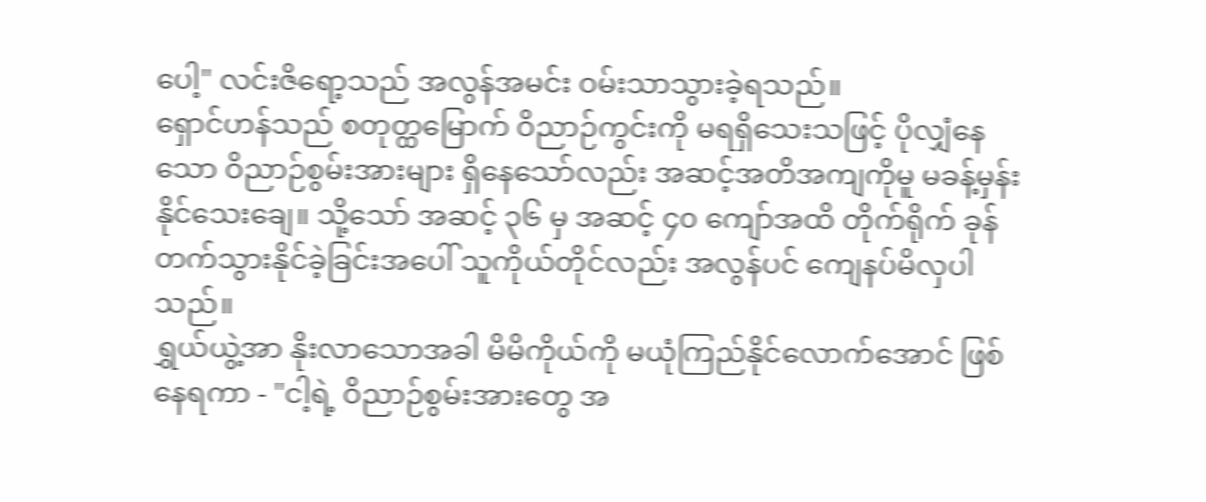ပေါ့" လင်းဇိရော့သည် အလွန်အမင်း ဝမ်းသာသွားခဲ့ရသည်။
ရှောင်ဟန်သည် စတုတ္ထမြောက် ဝိညာဉ်ကွင်းကို မရရှိသေးသဖြင့် ပိုလျှံနေသော ဝိညာဉ်စွမ်းအားများ ရှိနေသော်လည်း အဆင့်အတိအကျကိုမူ မခန့်မှန်းနိုင်သေးချေ။ သို့သော် အဆင့် ၃၆ မှ အဆင့် ၄၀ ကျော်အထိ တိုက်ရိုက် ခုန်တက်သွားနိုင်ခဲ့ခြင်းအပေါ် သူကိုယ်တိုင်လည်း အလွန်ပင် ကျေနပ်မိလှပါသည်။
ရွှယ်ယွဲ့အာ နိုးလာသောအခါ မိမိကိုယ်ကို မယုံကြည်နိုင်လောက်အောင် ဖြစ်နေရကာ - "ငါ့ရဲ့ ဝိညာဉ်စွမ်းအားတွေ အ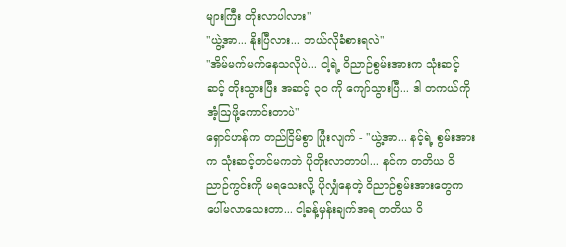များကြီး တိုးလာပါလား"
"ယွဲ့အာ... နိုးပြီလား... ဘယ်လိုခံစားရလဲ"
"အိမ်မက်မက်နေသလိုပဲ... ငါ့ရဲ့ ဝိညာဉ်စွမ်းအားက သုံးဆင့်ဆင့် တိုးသွားပြီး အဆင့် ၃၀ ကို ကျော်သွားပြီ... ဒါ တကယ်ကို အံ့ဩဖို့ကောင်းတာပဲ"
ရှောင်ဟန်က တည်ငြိမ်စွာ ပြုံးလျက် - "ယွဲ့အာ... နင့်ရဲ့ စွမ်းအားက သုံးဆင့်တင်မကဘဲ ပိုတိုးလာတာပါ... နင်က တတိယ ဝိညာဉ်ကွင်းကို မရသေးလို့ ပိုလျှံနေတဲ့ ဝိညာဉ်စွမ်းအားတွေက ပေါ်မလာသေးတာ... ငါ့ခန့်မှန်းချက်အရ တတိယ ဝိ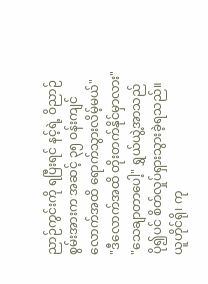ညာဉ်ကွင်းကို ရပြီးရင် နင့်ရဲ့ ဝိညာဉ်စွမ်းအားက အဆင့် ၃၅ ဝန်းကျင်လောက်အထိ ရောက်သွားလိမ့်မယ်"
"ဒီလောက်အထိ တိုးတက်နိုင်မှာလား"
"သေချာတာပေါ့" ရွှယ်ယွဲ့အာသည် ပို၍ပင် စိတ်လှုပ်ရှားသွားခဲ့ရသည်။
ယူဟိုင်ရို၊ ကု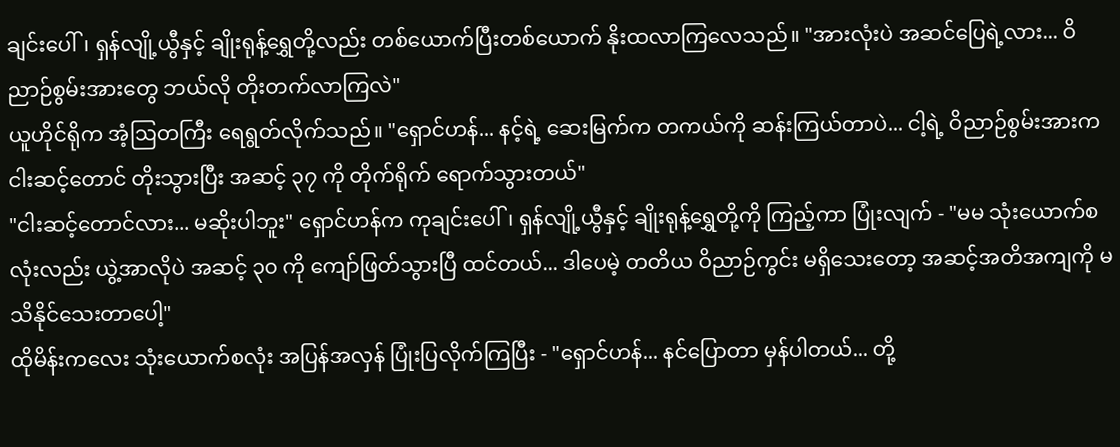ချင်းပေါ်၊ ရှန်လျို့ယွီနှင့် ချိုးရုန့်ရွှေတို့လည်း တစ်ယောက်ပြီးတစ်ယောက် နိုးထလာကြလေသည်။ "အားလုံးပဲ အဆင်ပြေရဲ့လား... ဝိညာဉ်စွမ်းအားတွေ ဘယ်လို တိုးတက်လာကြလဲ"
ယူဟိုင်ရိုက အံ့ဩတကြီး ရေရွတ်လိုက်သည်။ "ရှောင်ဟန်... နင့်ရဲ့ ဆေးမြက်က တကယ်ကို ဆန်းကြယ်တာပဲ... ငါ့ရဲ့ ဝိညာဉ်စွမ်းအားက ငါးဆင့်တောင် တိုးသွားပြီး အဆင့် ၃၇ ကို တိုက်ရိုက် ရောက်သွားတယ်"
"ငါးဆင့်တောင်လား... မဆိုးပါဘူး" ရှောင်ဟန်က ကုချင်းပေါ်၊ ရှန်လျို့ယွီနှင့် ချိုးရုန့်ရွှေတို့ကို ကြည့်ကာ ပြုံးလျက် - "မမ သုံးယောက်စလုံးလည်း ယွဲ့အာလိုပဲ အဆင့် ၃၀ ကို ကျော်ဖြတ်သွားပြီ ထင်တယ်... ဒါပေမဲ့ တတိယ ဝိညာဉ်ကွင်း မရှိသေးတော့ အဆင့်အတိအကျကို မသိနိုင်သေးတာပေါ့"
ထိုမိန်းကလေး သုံးယောက်စလုံး အပြန်အလှန် ပြုံးပြလိုက်ကြပြီး - "ရှောင်ဟန်... နင်ပြောတာ မှန်ပါတယ်... တို့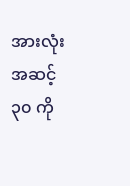အားလုံး အဆင့် ၃၀ ကို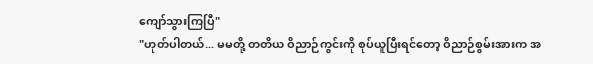ကျော်သွားကြပြီ"
"ဟုတ်ပါတယ်... မမတို့ တတိယ ဝိညာဉ်ကွင်းကို စုပ်ယူပြီးရင်တော့ ဝိညာဉ်စွမ်းအားက အ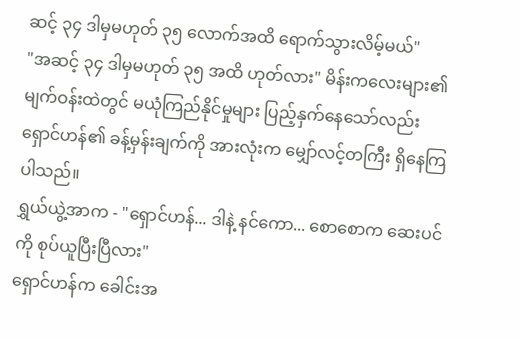ဆင့် ၃၄ ဒါမှမဟုတ် ၃၅ လောက်အထိ ရောက်သွားလိမ့်မယ်"
"အဆင့် ၃၄ ဒါမှမဟုတ် ၃၅ အထိ ဟုတ်လား" မိန်းကလေးများ၏ မျက်ဝန်းထဲတွင် မယုံကြည်နိုင်မှုများ ပြည့်နှက်နေသော်လည်း ရှောင်ဟန်၏ ခန့်မှန်းချက်ကို အားလုံးက မျှော်လင့်တကြီး ရှိနေကြပါသည်။
ရွှယ်ယွဲ့အာက - "ရှောင်ဟန်... ဒါနဲ့ နင်ကော... စောစောက ဆေးပင်ကို စုပ်ယူပြီးပြီလား"
ရှောင်ဟန်က ခေါင်းအ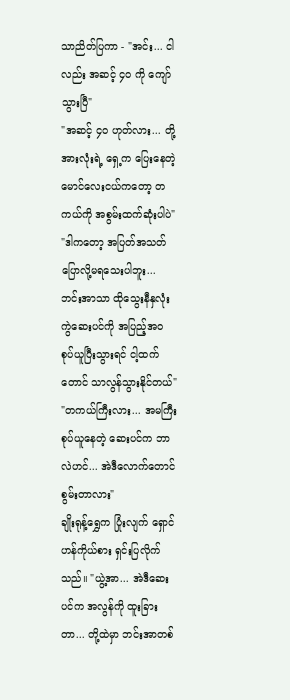သာညိတ်ပြကာ - "အင်း... ငါလည်း အဆင့် ၄၀ ကို ကျော်သွားပြီ"
"အဆင့် ၄၀ ဟုတ်လား... တို့အားလုံးရဲ့ ရှေ့က ပြေးနေတဲ့ မောင်လေးငယ်ကတော့ တကယ်ကို အစွမ်းထက်ဆုံးပါပဲ"
"ဒါကတော့ အပြတ်အသတ် ပြောလို့မရသေးပါဘူး... ဘင်းအာသာ ထိုသွေးနီနှလုံးကွဲဆေးပင်ကို အပြည့်အဝ စုပ်ယူပြီးသွားရင် ငါ့ထက်တောင် သာလွန်သွားနိုင်တယ်"
"တကယ်ကြီးလား... အမကြီးစုပ်ယူနေတဲ့ ဆေးပင်က ဘာလဲဟင်... အဲဒီလောက်တောင် စွမ်းတာလား"
ချိုးရုန့်ရွှေက ပြုံးလျက် ရှောင်ဟန်ကိုယ်စား ရှင်းပြလိုက်သည်။ "ယွဲ့အာ... အဲဒီဆေးပင်က အလွန်ကို ထူးခြားတာ... တို့ထဲမှာ ဘင်းအာတစ်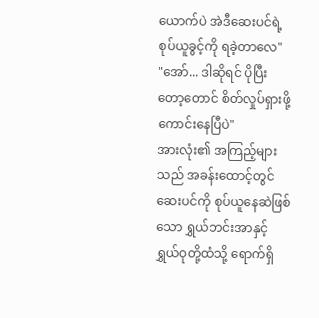ယောက်ပဲ အဲဒီဆေးပင်ရဲ့ စုပ်ယူခွင့်ကို ရခဲ့တာလေ"
"အော်... ဒါဆိုရင် ပိုပြီးတော့တောင် စိတ်လှုပ်ရှားဖို့ ကောင်းနေပြီပဲ"
အားလုံး၏ အကြည့်များသည် အခန်းထောင့်တွင် ဆေးပင်ကို စုပ်ယူနေဆဲဖြစ်သော ရွှယ်ဘင်းအာနှင့် ရွှယ်ဝုတို့ထံသို့ ရောက်ရှိ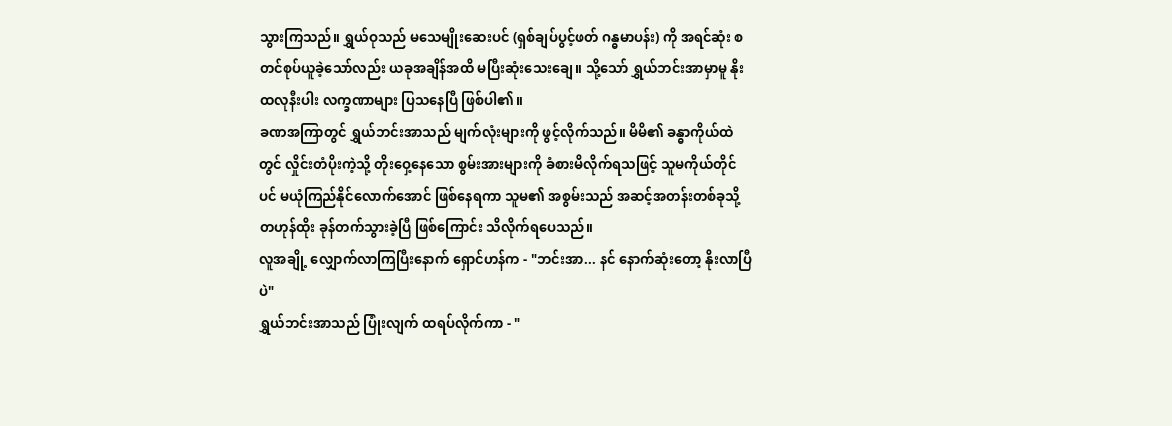သွားကြသည်။ ရွှယ်ဝုသည် မသေမျိုးဆေးပင် (ရှစ်ချပ်ပွင့်ဖတ် ဂန္ဓမာပန်း) ကို အရင်ဆုံး စတင်စုပ်ယူခဲ့သော်လည်း ယခုအချိန်အထိ မပြီးဆုံးသေးချေ။ သို့သော် ရွှယ်ဘင်းအာမှာမူ နိုးထလုနီးပါး လက္ခဏာများ ပြသနေပြီ ဖြစ်ပါ၏။
ခဏအကြာတွင် ရွှယ်ဘင်းအာသည် မျက်လုံးများကို ဖွင့်လိုက်သည်။ မိမိ၏ ခန္ဓာကိုယ်ထဲတွင် လှိုင်းတံပိုးကဲ့သို့ တိုးဝှေ့နေသော စွမ်းအားများကို ခံစားမိလိုက်ရသဖြင့် သူမကိုယ်တိုင်ပင် မယုံကြည်နိုင်လောက်အောင် ဖြစ်နေရကာ သူမ၏ အစွမ်းသည် အဆင့်အတန်းတစ်ခုသို့ တဟုန်ထိုး ခုန်တက်သွားခဲ့ပြီ ဖြစ်ကြောင်း သိလိုက်ရပေသည်။
လူအချို့ လျှောက်လာကြပြီးနောက် ရှောင်ဟန်က - "ဘင်းအာ... နင် နောက်ဆုံးတော့ နိုးလာပြီပဲ"
ရွှယ်ဘင်းအာသည် ပြုံးလျက် ထရပ်လိုက်ကာ - "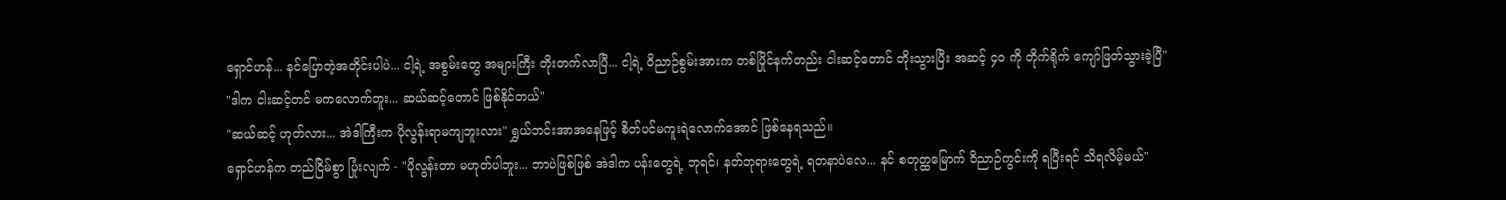ရှောင်ဟန်... နင်ပြောတဲ့အတိုင်းပါပဲ... ငါ့ရဲ့ အစွမ်းတွေ အများကြီး တိုးတက်လာပြီ... ငါ့ရဲ့ ဝိညာဉ်စွမ်းအားက တစ်ပြိုင်နက်တည်း ငါးဆင့်တောင် တိုးသွားပြီး အဆင့် ၄၀ ကို တိုက်ရိုက် ကျော်ဖြတ်သွားခဲ့ပြီ"
"ဒါက ငါးဆင့်တင် မကလောက်ဘူး... ဆယ်ဆင့်တောင် ဖြစ်နိုင်တယ်"
"ဆယ်ဆင့် ဟုတ်လား... အဲဒါကြီးက ပိုလွန်းရာမကျဘူးလား" ရွှယ်ဘင်းအာအနေဖြင့် စိတ်ပင်မကူးရဲလောက်အောင် ဖြစ်နေရသည်။
ရှောင်ဟန်က တည်ငြိမ်စွာ ပြုံးလျက် - "ပိုလွန်းတာ မဟုတ်ပါဘူး... ဘာပဲဖြစ်ဖြစ် အဲဒါက ပန်းတွေရဲ့ ဘုရင်၊ နတ်ဘုရားတွေရဲ့ ရတနာပဲလေ... နင် စတုတ္ထမြောက် ဝိညာဉ်ကွင်းကို ရပြီးရင် သိရလိမ့်မယ်"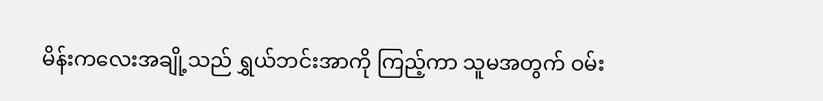မိန်းကလေးအချို့သည် ရွှယ်ဘင်းအာကို ကြည့်ကာ သူမအတွက် ဝမ်း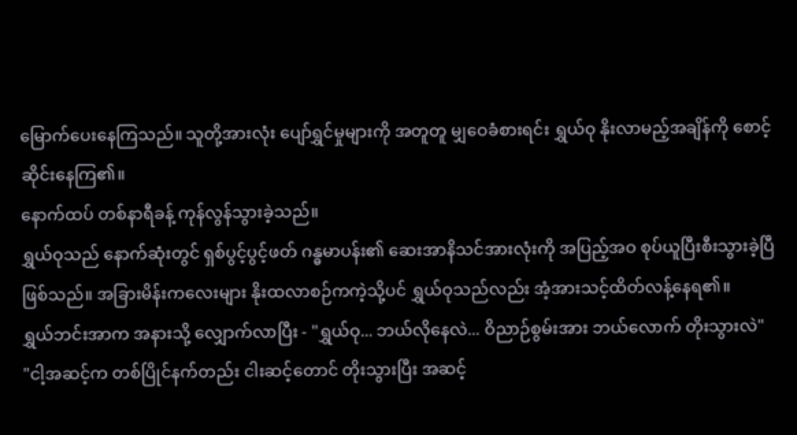မြောက်ပေးနေကြသည်။ သူတို့အားလုံး ပျော်ရွှင်မှုများကို အတူတူ မျှဝေခံစားရင်း ရွှယ်ဝု နိုးလာမည့်အချိန်ကို စောင့်ဆိုင်းနေကြ၏။
နောက်ထပ် တစ်နာရီခန့် ကုန်လွန်သွားခဲ့သည်။
ရွှယ်ဝုသည် နောက်ဆုံးတွင် ရှစ်ပွင့်ပွင့်ဖတ် ဂန္ဓမာပန်း၏ ဆေးအာနိသင်အားလုံးကို အပြည့်အဝ စုပ်ယူပြီးစီးသွားခဲ့ပြီ ဖြစ်သည်။ အခြားမိန်းကလေးများ နိုးထလာစဉ်ကကဲ့သို့ပင် ရွှယ်ဝုသည်လည်း အံ့အားသင့်ထိတ်လန့်နေရ၏။
ရွှယ်ဘင်းအာက အနားသို့ လျှောက်လာပြီး - "ရွှယ်ဝု... ဘယ်လိုနေလဲ... ဝိညာဉ်စွမ်းအား ဘယ်လောက် တိုးသွားလဲ"
"ငါ့အဆင့်က တစ်ပြိုင်နက်တည်း ငါးဆင့်တောင် တိုးသွားပြီး အဆင့်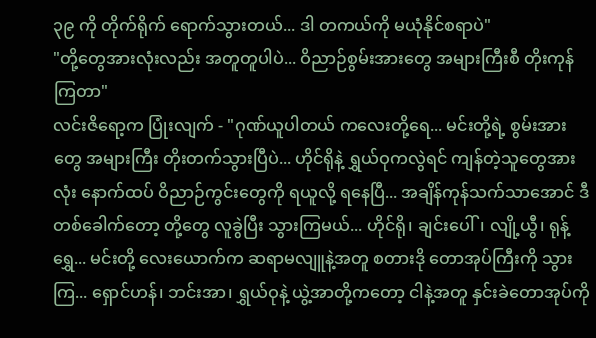၃၉ ကို တိုက်ရိုက် ရောက်သွားတယ်... ဒါ တကယ်ကို မယုံနိုင်စရာပဲ"
"တို့တွေအားလုံးလည်း အတူတူပါပဲ... ဝိညာဉ်စွမ်းအားတွေ အများကြီးစီ တိုးကုန်ကြတာ"
လင်းဇိရော့က ပြုံးလျက် - "ဂုဏ်ယူပါတယ် ကလေးတို့ရေ... မင်းတို့ရဲ့ စွမ်းအားတွေ အများကြီး တိုးတက်သွားပြီပဲ... ဟိုင်ရိုနဲ့ ရွှယ်ဝုကလွဲရင် ကျန်တဲ့သူတွေအားလုံး နောက်ထပ် ဝိညာဉ်ကွင်းတွေကို ရယူလို့ ရနေပြီ... အချိန်ကုန်သက်သာအောင် ဒီတစ်ခေါက်တော့ တို့တွေ လူခွဲပြီး သွားကြမယ်... ဟိုင်ရို၊ ချင်းပေါ်၊ လျို့ယွီ၊ ရုန့်ရွှေ... မင်းတို့ လေးယောက်က ဆရာမလျူနဲ့အတူ စတားဒို တောအုပ်ကြီးကို သွားကြ... ရှောင်ဟန်၊ ဘင်းအာ၊ ရွှယ်ဝုနဲ့ ယွဲ့အာတို့ကတော့ ငါနဲ့အတူ နှင်းခဲတောအုပ်ကို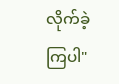လိုက်ခဲ့ကြပါ"